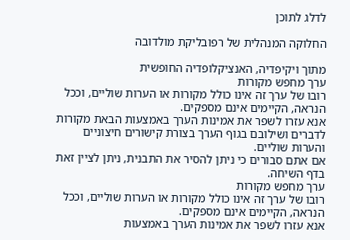לדלג לתוכן

החלוקה המנהלית של רפובליקת מולדובה

מתוך ויקיפדיה, האנציקלופדיה החופשית
ערך מחפש מקורות
רובו של ערך זה אינו כולל מקורות או הערות שוליים, וככל הנראה, הקיימים אינם מספקים.
אנא עזרו לשפר את אמינות הערך באמצעות הבאת מקורות לדברים ושילובם בגוף הערך בצורת קישורים חיצוניים והערות שוליים.
אם אתם סבורים כי ניתן להסיר את התבנית, ניתן לציין זאת בדף השיחה.
ערך מחפש מקורות
רובו של ערך זה אינו כולל מקורות או הערות שוליים, וככל הנראה, הקיימים אינם מספקים.
אנא עזרו לשפר את אמינות הערך באמצעות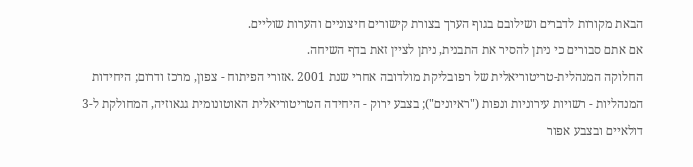הבאת מקורות לדברים ושילובם בגוף הערך בצורת קישורים חיצוניים והערות שוליים.
אם אתם סבורים כי ניתן להסיר את התבנית, ניתן לציין זאת בדף השיחה.
החלוקה המנהלית-טריטוריאלית של רפובליקת מולדובה אחרי שנת 2001 .אזורי הפיתוח - צפון, מרכז ודרום; היחידות המנהליות - רשויות עירוניות ונפות ("ראיונים"); בצבע ירוק - היחידה הטריטוריאלית האוטונומית גגאוזיה, המחולקת ל-3 דולאיים ובצבע אפור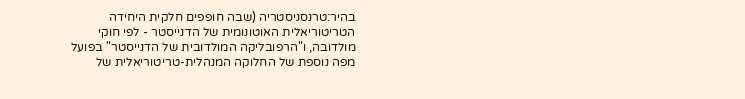בהיר:טרנסניסטריה (שבה חופפים חלקית היחידה הטריטוריאלית האוטונומית של הדנייסטר - לפי חוקי מולדובה, ו"הרפובליקה המולדובית של הדנייסטר" בפועל
מפה נוספת של החלוקה המנהלית-טריטוריאלית של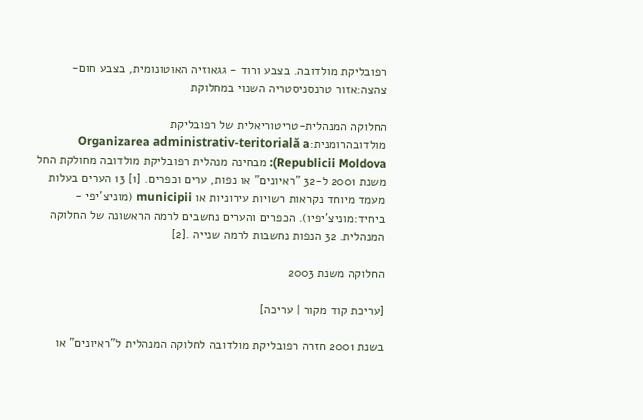רפובליקת מולדובה. בצבע ורוד - גגאוזיה האוטונומית, בצבע חום-צהצה:אזור טרנסניסטריה השנוי במחלוקת

החלוקה המנהלית-טריטוריאלית של רפובליקת מולדובהרומנית:Organizarea administrativ-teritorială a Republicii Moldova): מבחינה מנהלית רפובליקת מולדובה מחולקת החל משנת 2001 ל-32 "ראיונים" או נפות, ערים וכפרים. [1] 13 הערים בעלות מעמד מיוחד נקראות רשויות עירוניות או municipii (מוניצ'יפי - ביחיד:מוניצ'יפיו). הכפרים והערים נחשבים לרמה הראשונה של החלוקה המנהלית. 32 הנפות נחשבות לרמה שנייה .[2]

החלוקה משנת 2003

[עריכת קוד מקור | עריכה]

בשנת 2001 חזרה רפובליקת מולדובה לחלוקה המנהלית ל"ראיונים" או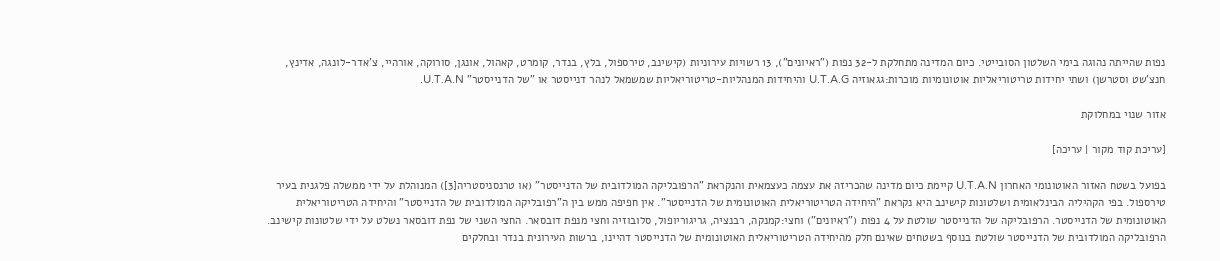נפות שהייתה נהוגה בימי השלטון הסובייטי. כיום המדינה מתחלקת ל-32 נפות ("ראיונים"), 13 רשויות עירוניות (קישינב, טירספול, בלץ, בנדר, קומרט, קאהול, אונגן, סורוקה, אורהיי, צ'אדר-לונגה, אדינץ, חנצ'שט וסטרשן) ושתי יחידות טריטוריאליות אוטונומיות מוכרות:גגאוזיה U.T.A.G והיחידות המנהליות-טריטוריאליות שמשמאל לנהר דנייסטר או "של הדנייסטר" U.T.A.N.

אזור שנוי במחלוקת

[עריכת קוד מקור | עריכה]

בפועל בשטח האזור האוטונומי האחרון U.T.A.N קיימת כיום מדינה שהכריזה את עצמה כעצמאית והנקראת "הרפובליקה המולדובית של הדנייסטר" (או טרנסניסטריה[3]) המנוהלת על ידי ממשלה פלגנית בעיר טירספול. בפי הקהיליה הבינלאומית ושלטונות קישינב היא נקראת "היחידה הטריטוריאלית האוטונומית של הדנייסטר". אין חפיפה ממש בין ה"רפובליקה המולדובית של הדנייסטר" והיחידה הטריטוריאלית האוטונומית של הדנייסטר. הרפובליקה של הדנייסטר שולטת על 4 נפות ("ראיונים") וחצי:קמנקה, רבנציה, גריגוריופול, סלובוזיה וחצי מנפת דובסאר. החצי השני של נפת דובסאר נשלט על ידי שלטונות קישינב. הרפובליקה המולדובית של הדנייסטר שולטת בנוסף בשטחים שאינם חלק מהיחידה הטריטוריאלית האוטונומית של הדנייסטר דהיינו, ברשות העירונית בנדר ובחלקים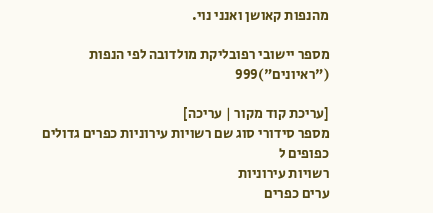מהנפות קאושן ואנני נוי.

מספר יישובי רפובליקת מולדובה לפי הנפות ("ראיונים")999

[עריכת קוד מקור | עריכה]
מספר סידורי סוג שם רשויות עירוניות כפרים גדולים
כפופים ל
רשויות עירוניות
ערים כפרים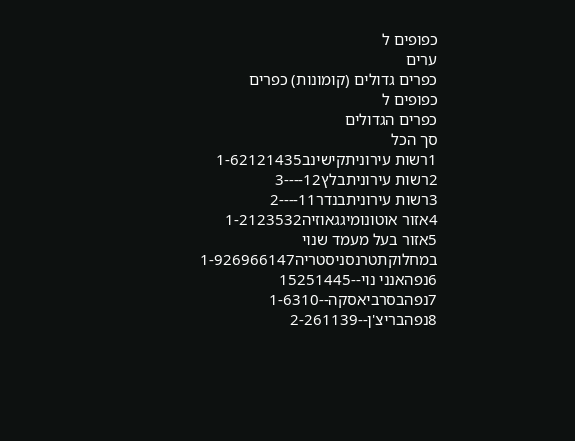כפופים ל
ערים
כפרים גדולים (קומונות) כפרים
כפופים ל
כפרים הגדולים
סך הכל
1רשות עירוניתקישינב1-62121435
2רשות עירוניתבלץ12----3
3רשות עירוניתבנדר11----2
4אזור אוטונומיגגאוזיה1-2123532
5אזור בעל מעמד שנוי במחלוקתטרנסניסטריה1-926966147
6נפהאנני נוי--15251445
7נפהבסרביאסקה--1-6310
8נפהבריצ'ן--2-261139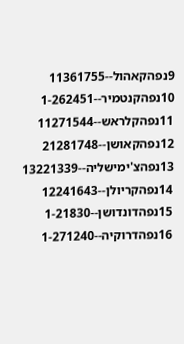9נפהקאהול--11361755
10נפהקנטמיר--1-262451
11נפהקלראש--11271544
12נפהקאושן--21281748
13נפהצ'ימישליה--13221339
14נפהקריולן--12241643
15נפהדונדושן--1-21830
16נפהדרוקיה--1-271240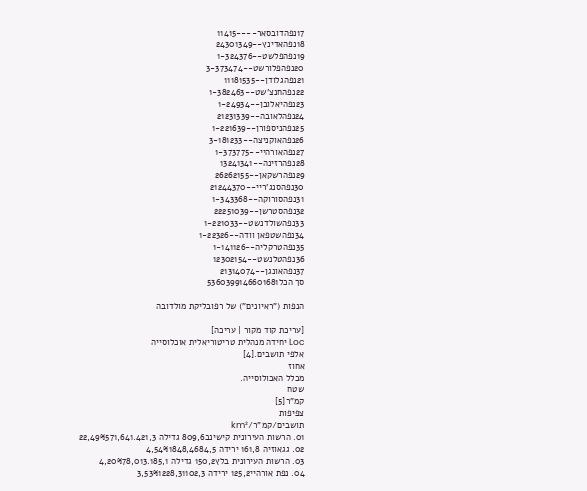17נפהדובסאר----11415
18נפהאדינץ--24301349
19נפהפלשט--1-324376
20נפהפלורשט--3-373474
21נפהגלודן--11181535
22נפהחנצ'שט--1-382463
23נפהיאלובן--1-24934
24נפהלאובה--21231339
25נפהניספורן--1-221639
26נפהאוקניצה--3-181233
27נפהאורהיי--1-373775
28נפהרזינה--13241341
29נפהרשקאן--26262155
30נפהסנג'ריי--21244370
31נפהסורוקה--1-343368
32נפהסטרשן--22251039
33נפהשולדנשט--1-221033
34נפהשטפאן וודה--1-22326
35נפהטרקליה--1-141126
36נפהטלנשט--12302154
37נפהאונגן--21314074
סך הכל5360399146601681

הנפות ("ראיונים") של רפובליקת מולדובה

[עריכת קוד מקור | עריכה]
Loc יחידה מנהלית טריטוריאלית אוכלוסייה
אלפי תושבים.[4]
אחוז
מכלל האכולוסייה.
שטח
קמ"ר[5]
צפיפות
תושבים/קמ"ר/km²
01. הרשות העירונית קישינב809,6 גדילה 22,49%571,641.421,3
02. גגאוזיה 161,8 ירידה 4,54%1848,4684,5
03. הרשות העירונית בלץ150,2 גדילה 4,20%78,013.185,1
04. נפת אורהיי125,2 ירידה 3,53%1228,31102,3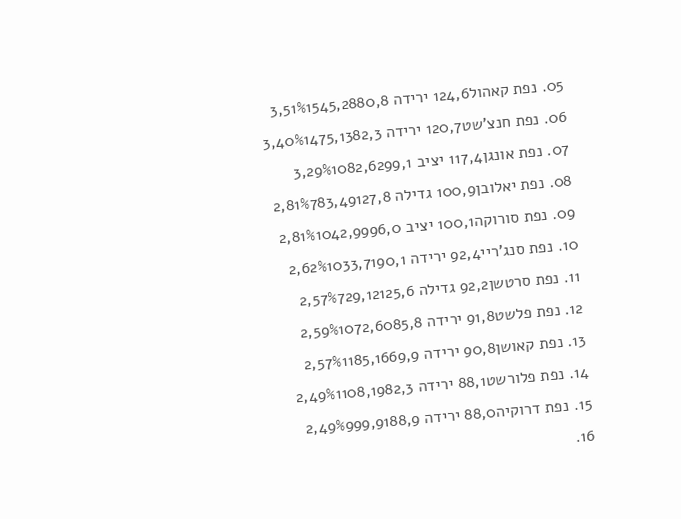05. נפת קאהול124,6 ירידה 3,51%1545,2880,8
06. נפת חנצ'שט120,7 ירידה 3,40%1475,1382,3
07. נפת אונגן117,4 יציב 3,29%1082,6299,1
08. נפת יאלובן100,9 גדילה 2,81%783,49127,8
09. נפת סורוקה100,1 יציב 2,81%1042,9996,0
10. נפת סנג'ריי92,4 ירידה 2,62%1033,7190,1
11. נפת סרטשן92,2 גדילה 2,57%729,12125,6
12. נפת פלשט91,8 ירידה 2,59%1072,6085,8
13. נפת קאושן90,8 ירידה 2,57%1185,1669,9
14. נפת פלורשט88,1 ירידה 2,49%1108,1982,3
15. נפת דרוקיה88,0 ירידה 2,49%999,9188,9
16.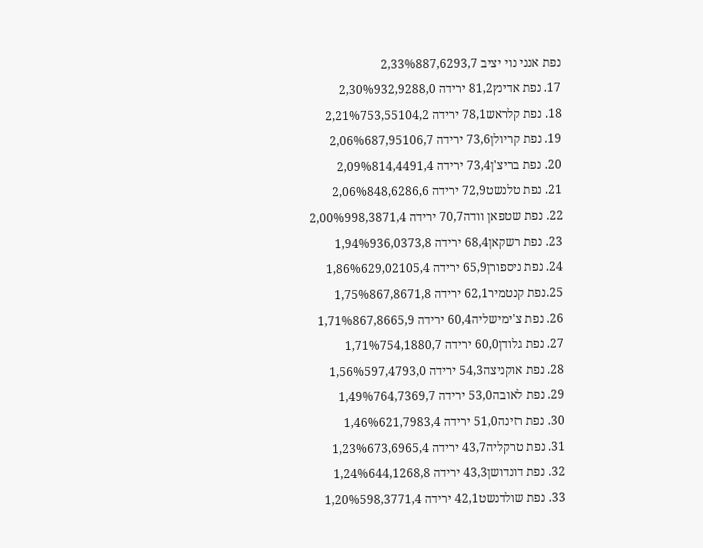נפת אנני נוי יציב 2,33%887,6293,7
17. נפת אדינץ81,2 ירידה 2,30%932,9288,0
18. נפת קלראש78,1 ירידה 2,21%753,55104,2
19. נפת קריולן73,6 ירידה 2,06%687,95106,7
20. נפת בריצ'ן73,4 ירידה 2,09%814,4491,4
21. נפת טלנשט72,9 ירידה 2,06%848,6286,6
22. נפת שטפאן וודה70,7 ירידה 2,00%998,3871,4
23. נפת רשקאן68,4 ירידה 1,94%936,0373,8
24. נפת ניספורן65,9 ירידה 1,86%629,02105,4
25.נפת קנטמיר62,1 ירידה 1,75%867,8671,8
26. נפת צ'ימישליה60,4 ירידה 1,71%867,8665,9
27. נפת גלודן60,0 ירידה 1,71%754,1880,7
28. נפת אוקניצה54,3 ירידה 1,56%597,4793,0
29. נפת לאובה53,0 ירידה 1,49%764,7369,7
30. נפת רזינה51,0 ירידה 1,46%621,7983,4
31. נפת טרקליה43,7 ירידה 1,23%673,6965,4
32. נפת דונדושן43,3 ירידה 1,24%644,1268,8
33. נפת שולדנשט42,1 ירידה 1,20%598,3771,4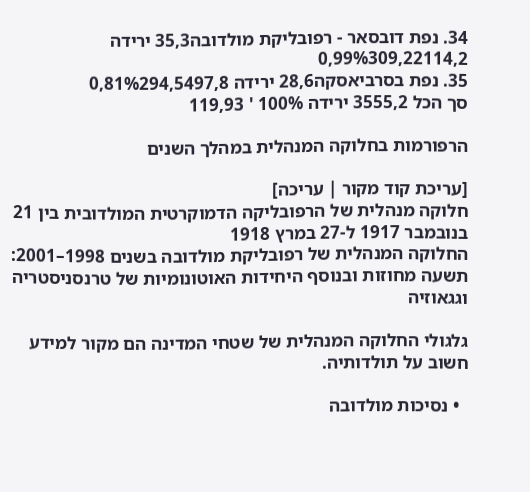34. נפת דובסאר - רפובליקת מולדובה35,3 ירידה 0,99%309,22114,2
35. נפת בסרביאסקה28,6 ירידה 0,81%294,5497,8
סך הכל 3555,2 ירידה 100% ' 119,93

הרפורמות בחלוקה המנהלית במהלך השנים

[עריכת קוד מקור | עריכה]
חלוקה מנהלית של הרפובליקה הדמוקרטית המולדובית בין 21 בנובמבר 1917 ל-27 במרץ 1918
החלוקה המנהלית של רפובליקת מולדובה בשנים 1998–2001: תשעה מחוזות ובנוסף היחידות האוטונומיות של טרנסניסטריה וגגאוזיה

גלגולי החלוקה המנהלית של שטחי המדינה הם מקור למידע חשוב על תולדותיה.

  • נסיכות מולדובה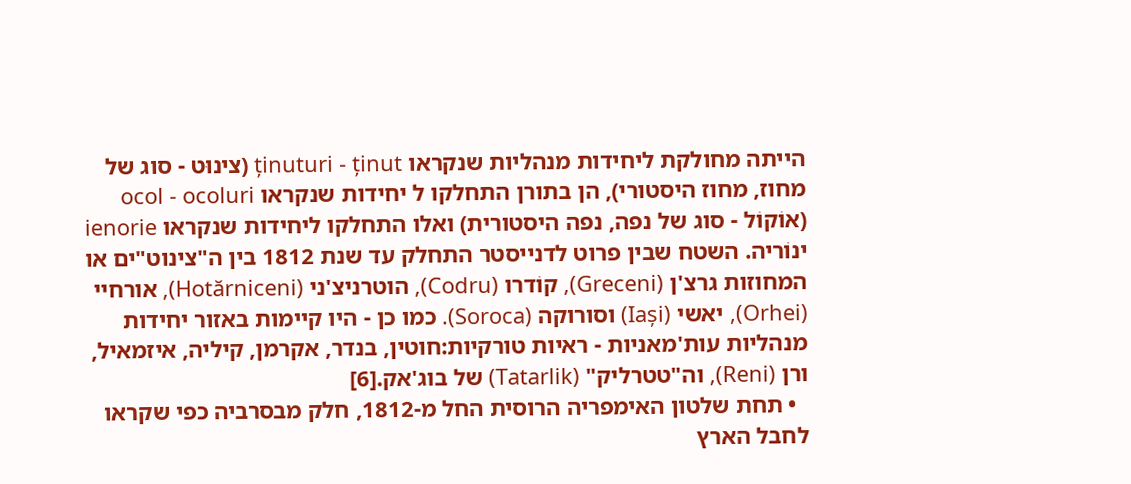הייתה מחולקת ליחידות מנהליות שנקראו ținuturi - ținut (צינוּט - סוג של מחוז, מחוז היסטורי), הן בתורן התחלקו ל יחידות שנקראו ocol - ocoluri (אוׂקוׂל - סוג של נפה, נפה היסטורית) ואלו התחלקו ליחידות שנקראו ienorie ינוׂריה. השטח שבין פרוט לדנייסטר התחלק עד שנת 1812 בין ה"צינוט"ים או המחוזות גרצ'ן (Greceni), קוׂדרו (Codru), הוטרניצ'ני (Hotărniceni), אורחיי (Orhei), יאשי (Iași) וסורוקה (Soroca). כמו כן - היו קיימות באזור יחידות מנהליות עות'מאניות - ראיות טורקיות:חוטין, בנדר, אקרמן, קיליה, איזמאיל, ורן (Reni), וה"טטרליק" (Tatarlik) של בוג'אק.[6]
  • תחת שלטון האימפריה הרוסית החל מ-1812, חלק מבסרביה כפי שקראו לחבל הארץ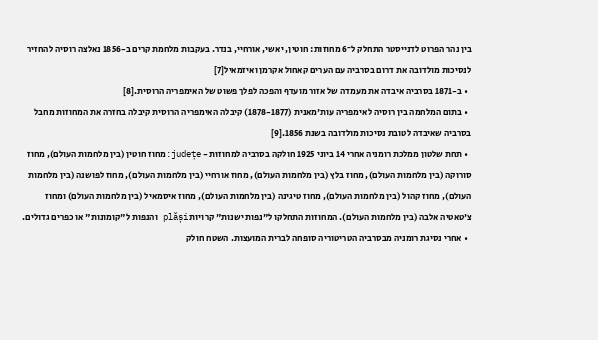בין נהר הפרוט לדנייסטר התחלק ל־6 מחוזות: חוטין, יאשי, אורחיי, בנדר. בעקבות מלחמת קרים ב-1856 נאלצה רוסיה להחזיר לנסיכות מולדובה את דרום בסרביה עם הערים קאחול אקרמן ואיזמאיל[7]
  • ב-1871 בסרביה איבדה את מעמדה של אזור מועדף והפכה לפלך פשוט של האימפריה הרוסית.[8]
  • בתום המלחמה בין רוסיה לאימפריה עות'מאנית (1878-1877) קיבלה האימפריה הרוסית קיבלה בחזרה את המחוזות מחבל בסרביה שאיבדה לטובת נסיכות מולדובה בשנת 1856.[9]
  • תחת שלטון ממלכת רומניה אחרי 14 ביוני 1925 חולקה בסרביה למחוזות - județe:מחוז חוטין (בין מלחמות העולם), מחוז סורוקה (בין מלחמות העולם), מחוז בלץ (בין מלחמות העולם), מחוז אורחיי (בין מלחמות העולם), מחוז לפושנה (בין מלחמות העולם), מחוז קהול (בין מלחמות העולם), מחוז טיגינה (בין מלחמות העולם), מחוז איסמאיל (בין מלחמות העולם) ומחוז צ'טאטיה אלבה (בין מלחמות העולם). המחוזות התחלקו ל"נפות ישנות" קרויות plăși והנפות ל"קומונות" או כפרים גדולים.
  • אחרי נסיגת רומניה מבסרביה הטריטוריה סופחה לברית המועצות. השטח חולק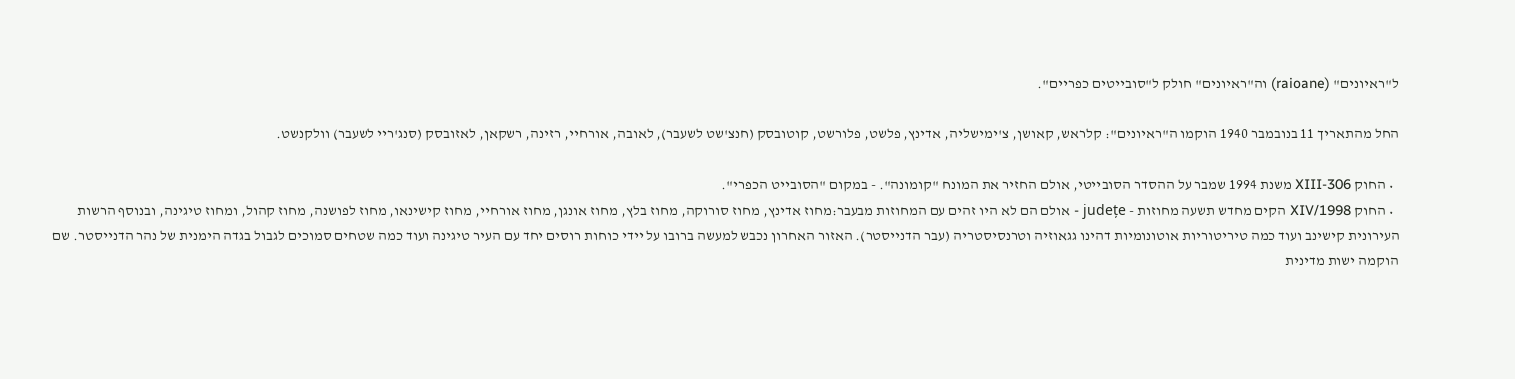ל"ראיונים" (raioane) וה"ראיונים" חולק ל"סובייטים כפריים".

החל מהתאריך 11 בנובמבר 1940 הוקמו ה"ראיונים": קלראש, קאושן, צ'ימישליה, אדינץ, פלשט, פלורשט, קוטובסק (חנצ'שט לשעבר), לאובה, אורחיי, רזינה, רשקאן, לאזובסק (סנג'ריי לשעבר) וולקנשט.

  • החוק 306-XIII משנת 1994 שמבר על ההסדר הסובייטי, אולם החזיר את המונח "קומונה". - במקום "הסובייט הכפרי".
  • החוק XIV/1998 הקים מחדש תשעה מחוזות - județe - אולם הם לא היו זהים עם המחוזות מבעבר:מחוז אדינץ, מחוז סורוקה, מחוז בלץ, מחוז אונגן, מחוז אורחיי, מחוז קישינאו, מחוז לפושנה, מחוז קהול, ומחוז טיגינה, ובנוסף הרשות העירונית קישינב ועוד כמה טיריטוריות אוטונומיות דהינו גגאוזיה וטרנסיסטריה (עבר הדנייסטר). האזור האחרון נכבש למעשה ברובו על יידי כוחות רוסים יחד עם העיר טיגינה ועוד כמה שטחים סמוכים לגבול בגדה הימנית של נהר הדנייסטר. שם הוקמה ישות מדינית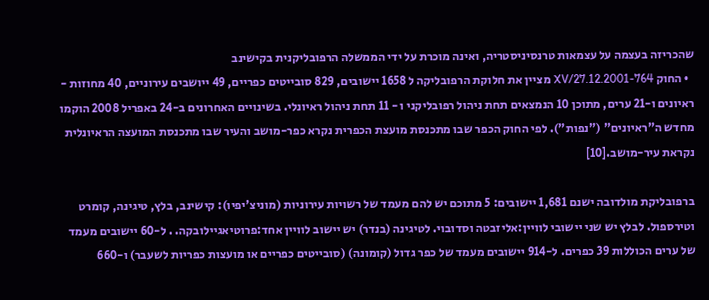שהכריזה בעצמה על עצמאות טרנסיניסטריה, ואינה מוכרת על ידי הממשלה הרפובליקנית בקישינב
  • החוק 764-XV/27.12.2001 מציין את חלוקת הרפובליקה ל 1658 יישובים, 829 סובייטים כפריים, 49 ייושבים עירוניים, 40 מחוזות - ראיונים ו-21 ערים, מתוכן 10 הנמצאים תחת ניהול רפובליקני ו - 11 תחת ניהול ראיונלי. בשינויים האחרונים ב-24 באפריל 2008 הוקמו מחדש ה"ראיונים" ("נפות"). לפי החוק הכפר שבו מתכנסת מועצת הכפרית נקרא כפר-מושב והעיר שבו מתכנסת המועצה הראיונלית נקראת עיר-מושב.[10]

ברפובליקת מולדובה ישנם 1,681 יישובים: 5 מתוכם יש להם מעמד של רשויות עירוניות (מוניצ'יפיו): קישינב, בלץ, טיגינה, קומרט וטירספול. לבלץ יש שני יישובי לוויין:אליזבטה וסדובוי. לטיגינה (בנדר) יש יישוב לוויין אחד:פרוטיאגיילובקה. . ל-60 יישובים מעמד של ערים הכוללות 39 כפרים. ל-914 יישובים מעמד של כפר גדול (קומונה) (סובייטים כפריים או מועצות כפריות לשעבר) ו-660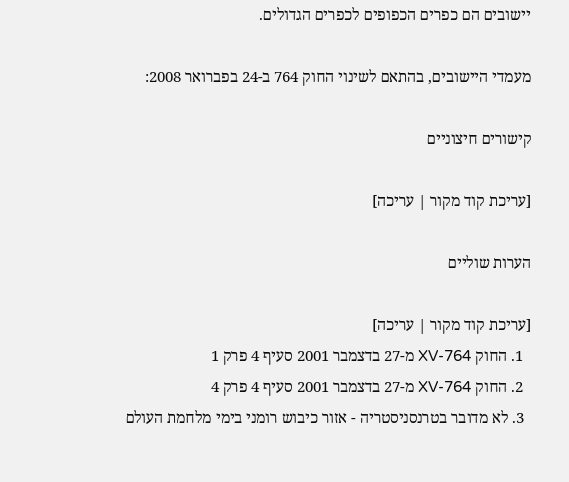יישובים הם כפרים הכפופים לכפרים הגדולים.

מעמדי היישובים, בהתאם לשינוי החוק 764 ב-24 בפברואר 2008:

קישורים חיצוניים

[עריכת קוד מקור | עריכה]

הערות שוליים

[עריכת קוד מקור | עריכה]
  1. החוק 764-XV מ-27 בדצמבר 2001 סעיף 4 פרק 1
  2. החוק 764-XV מ-27 בדצמבר 2001 סעיף 4 פרק 4
  3. לא מדובר בטרנסניסטריה - אזור כיבוש רומני בימי מלחמת העולם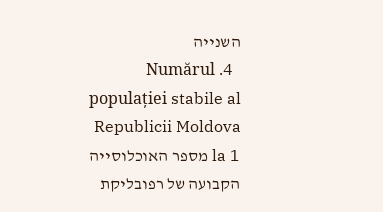השנייה
  4. Numărul populației stabile al Republicii Moldova la 1 מספר האוכלוסייה הקבועה של רפובליקת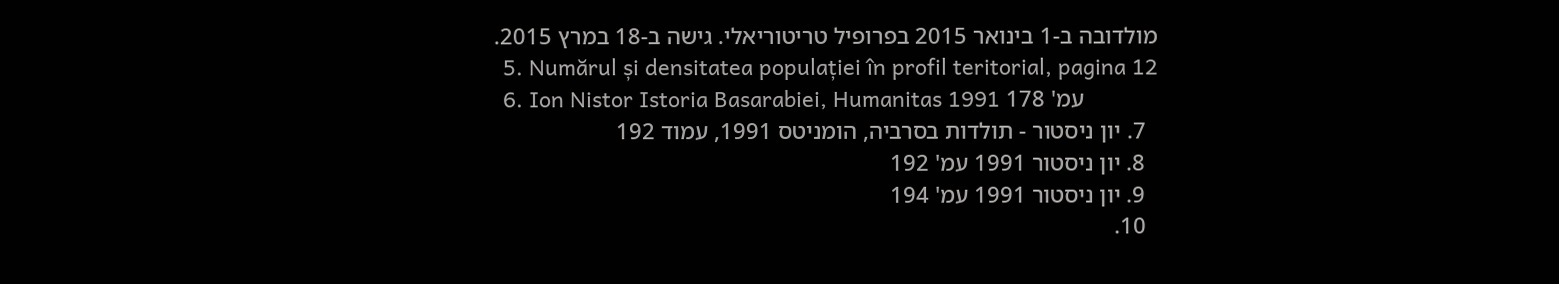מולדובה ב-1 בינואר 2015 בפרופיל טריטוריאלי. גישה ב-18 במרץ 2015.
  5. Numărul și densitatea populației în profil teritorial, pagina 12
  6. Ion Nistor Istoria Basarabiei, Humanitas 1991 עמ' 178
  7. יון ניסטור - תולדות בסרביה, הומניטס 1991, עמוד 192
  8. יון ניסטור 1991 עמ' 192
  9. יון ניסטור 1991 עמ' 194
  10.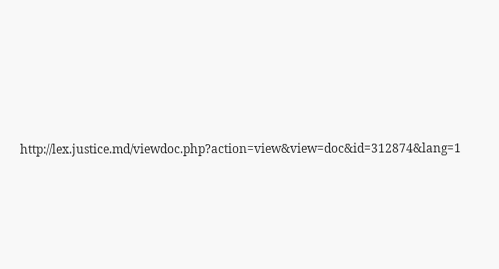http://lex.justice.md/viewdoc.php?action=view&view=doc&id=312874&lang=1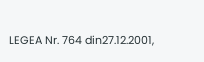LEGEA Nr. 764 din27.12.2001,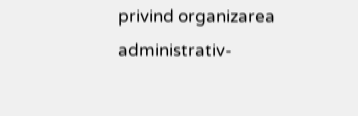privind organizarea administrativ-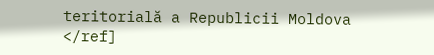teritorială a Republicii Moldova </ref]